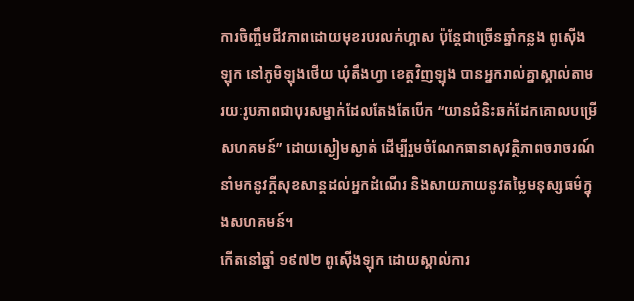ការចិញ្ចឹមជីវភាពដោយមុខរបរលក់ហ្គាស ប៉ុន្តែជាច្រើនឆ្នាំកន្លង ពូស៊ើងឡុក នៅភូមិឡុងថើយ ឃុំតឹងហ្វា ខេត្តវិញឡុង បានអ្នករាល់គ្នាស្គាល់តាមរយៈរូបភាពជាបុរសម្នាក់ដែលតែងតែបើក “យានជំនិះឆក់ដែកគោលបម្រើសហគមន៍” ដោយស្ងៀមស្ងាត់ ដើម្បីរួមចំណែកធានាសុវត្ថិភាពចរាចរណ៍ នាំមកនូវក្តីសុខសាន្តដល់អ្នកដំណើរ និងសាយភាយនូវតម្លៃមនុស្សធម៌ក្នុងសហគមន៍។
កើតនៅឆ្នាំ ១៩៧២ ពូស៊ើងឡុក ដោយស្គាល់ការ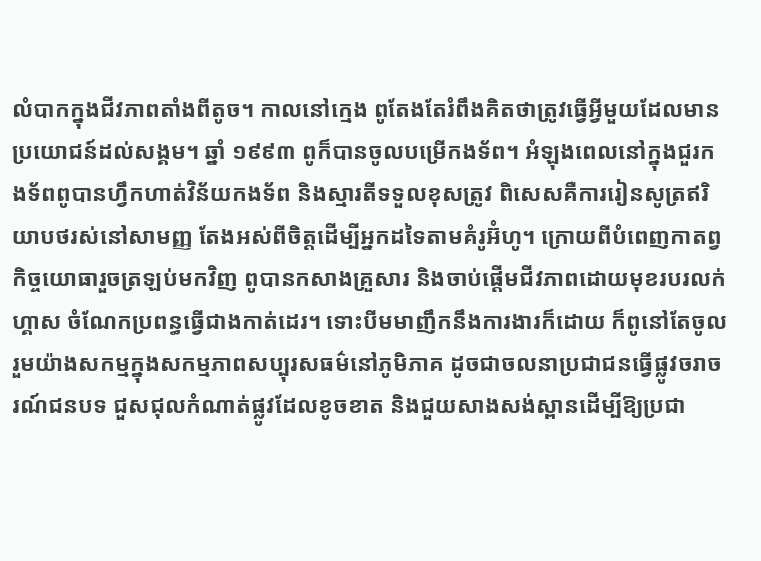លំបាកក្នុងជីវភាពតាំងពីតូច។ កាលនៅក្មេង ពូតែងតែរំពឹងគិតថាត្រូវធ្វើអ្វីមួយដែលមានប្រយោជន៍ដល់សង្គម។ ឆ្នាំ ១៩៩៣ ពូក៏បានចូលបម្រើកងទ័ព។ អំឡុងពេលនៅក្នុងជួរកងទ័ពពូបានហ្វឹកហាត់វិន័យកងទ័ព និងស្មារតីទទួលខុសត្រូវ ពិសេសគឺការរៀនសូត្រឥរិយាបថរស់នៅសាមញ្ញ តែងអស់ពីចិត្តដើម្បីអ្នកដទៃតាមគំរូអ៊ំហូ។ ក្រោយពីបំពេញកាតព្វកិច្ចយោធារួចត្រឡប់មកវិញ ពូបានកសាងគ្រួសារ និងចាប់ផ្តើមជីវភាពដោយមុខរបរលក់ហ្គាស ចំណែកប្រពន្ធធ្វើជាងកាត់ដេរ។ ទោះបីមមាញឹកនឹងការងារក៏ដោយ ក៏ពូនៅតែចូលរួមយ៉ាងសកម្មក្នុងសកម្មភាពសប្បុរសធម៌នៅភូមិភាគ ដូចជាចលនាប្រជាជនធ្វើផ្លូវចរាចរណ៍ជនបទ ជួសជុលកំណាត់ផ្លូវដែលខូចខាត និងជួយសាងសង់ស្ពានដើម្បីឱ្យប្រជា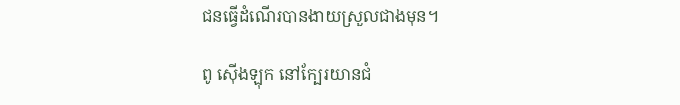ជនធ្វើដំណើរបានងាយស្រួលជាងមុន។

ពូ ស៊ើងឡុក នៅក្បែរយានជំ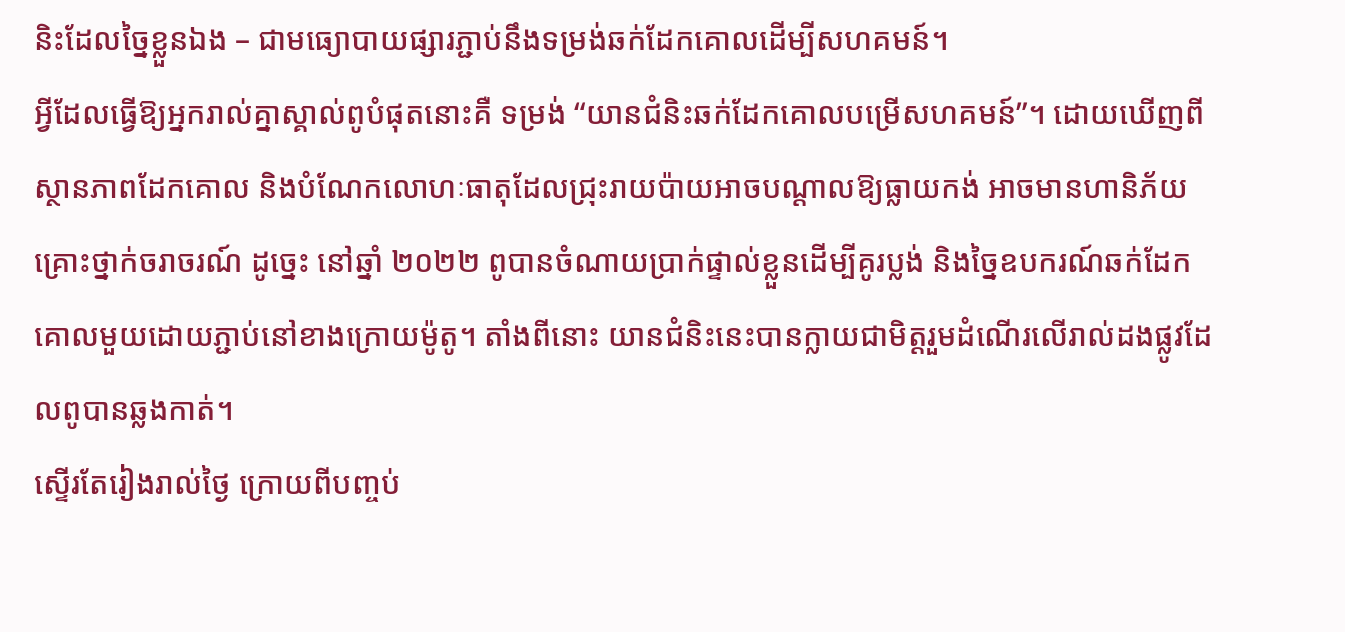និះដែលច្នៃខ្លួនឯង – ជាមធ្យោបាយផ្សារភ្ជាប់នឹងទម្រង់ឆក់ដែកគោលដើម្បីសហគមន៍។
អ្វីដែលធ្វើឱ្យអ្នករាល់គ្នាស្គាល់ពូបំផុតនោះគឺ ទម្រង់ “យានជំនិះឆក់ដែកគោលបម្រើសហគមន៍”។ ដោយឃើញពីស្ថានភាពដែកគោល និងបំណែកលោហៈធាតុដែលជ្រុះរាយប៉ាយអាចបណ្តាលឱ្យធ្លាយកង់ អាចមានហានិភ័យគ្រោះថ្នាក់ចរាចរណ៍ ដូច្នេះ នៅឆ្នាំ ២០២២ ពូបានចំណាយប្រាក់ផ្ទាល់ខ្លួនដើម្បីគូរប្លង់ និងច្នៃឧបករណ៍ឆក់ដែកគោលមួយដោយភ្ជាប់នៅខាងក្រោយម៉ូតូ។ តាំងពីនោះ យានជំនិះនេះបានក្លាយជាមិត្តរួមដំណើរលើរាល់ដងផ្លូវដែលពូបានឆ្លងកាត់។
ស្ទើរតែរៀងរាល់ថ្ងៃ ក្រោយពីបញ្ចប់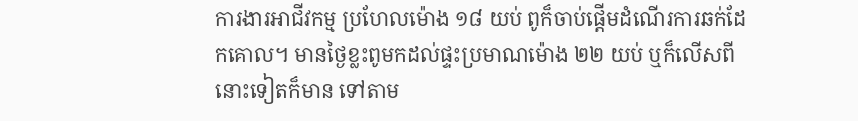ការងារអាជីវកម្ម ប្រហែលម៉ោង ១៨ យប់ ពូក៏ចាប់ផ្តើមដំណើរការឆក់ដែកគោល។ មានថ្ងៃខ្លះពូមកដល់ផ្ទះប្រមាណម៉ោង ២២ យប់ ឬក៏លើសពីនោះទៀតក៏មាន ទៅតាម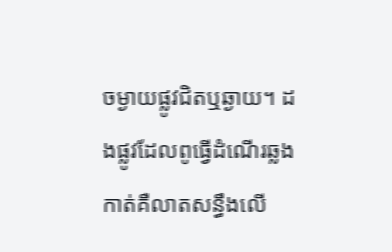ចម្ងាយផ្លូវជិតឬឆ្ងាយ។ ដងផ្លូវដែលពូធ្វើដំណើរឆ្លងកាត់គឺលាតសន្ធឹងលើ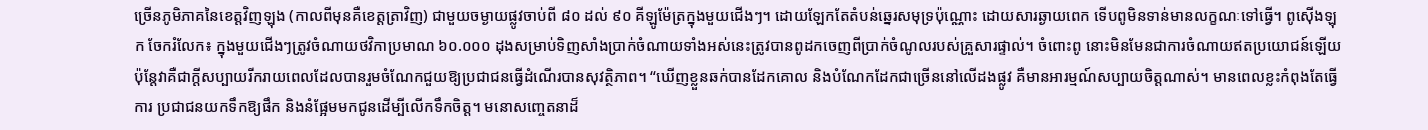ច្រើនភូមិភាគនៃខេត្តវិញឡុង (កាលពីមុនគឺខេត្តត្រាវិញ) ជាមួយចម្ងាយផ្លូវចាប់ពី ៨០ ដល់ ៩០ គីឡូម៉ែត្រក្នុងមួយជើងៗ។ ដោយឡែកតែតំបន់ឆ្នេរសមុទ្រប៉ុណ្ណោះ ដោយសារឆ្ងាយពេក ទើបពូមិនទាន់មានលក្ខណៈទៅធ្វើ។ ពូស៊ើងឡុក ចែករំលែក៖ ក្នុងមួយជើងៗត្រូវចំណាយថវិកាប្រមាណ ៦០.០០០ ដុងសម្រាប់ទិញសាំងប្រាក់ចំណាយទាំងអស់នេះត្រូវបានពូដកចេញពីប្រាក់ចំណូលរបស់គ្រួសារផ្ទាល់។ ចំពោះពូ នោះមិនមែនជាការចំណាយឥតប្រយោជន៍ឡើយ ប៉ុន្តែវាគឺជាក្តីសប្បាយរីករាយពេលដែលបានរួមចំណែកជួយឱ្យប្រជាជនធ្វើដំណើរបានសុវត្ថិភាព។ “ឃើញខ្លួនឆក់បានដែកគោល និងបំណែកដែកជាច្រើននៅលើដងផ្លូវ គឺមានអារម្មណ៍សប្បាយចិត្តណាស់។ មានពេលខ្លះកំពុងតែធ្វើការ ប្រជាជនយកទឹកឱ្យផឹក និងនំផ្អែមមកជូនដើម្បីលើកទឹកចិត្ត។ មនោសញ្ចេតនាដ៏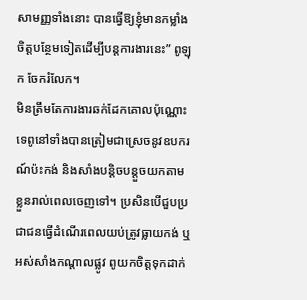សាមញ្ញទាំងនោះ បានធ្វើឱ្យខ្ញុំមានកម្លាំងចិត្តបន្ថែមទៀតដើម្បីបន្តការងារនេះ” ពូឡុក ចែករំលែក។
មិនត្រឹមតែការងារឆក់ដែកគោលប៉ុណ្ណោះទេពូនៅទាំងបានត្រៀមជាស្រេចនូវឧបករណ៍ប៉ះកង់ និងសាំងបន្តិចបន្តួចយកតាមខ្លួនរាល់ពេលចេញទៅ។ ប្រសិនបើជួបប្រជាជនធ្វើដំណើរពេលយប់ត្រូវធ្លាយកង់ ឬអស់សាំងកណ្តាលផ្លូវ ពូយកចិត្តទុកដាក់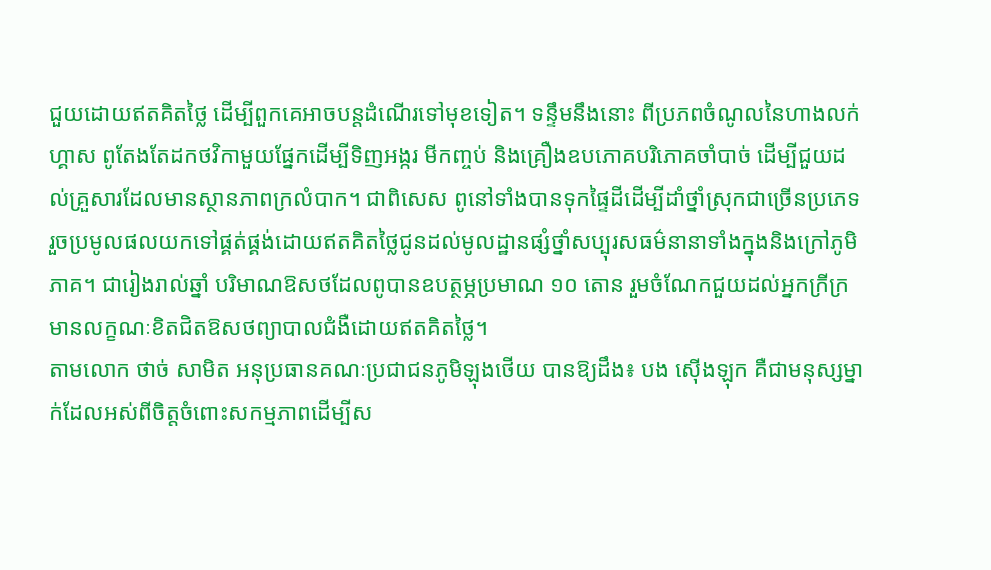ជួយដោយឥតគិតថ្លៃ ដើម្បីពួកគេអាចបន្តដំណើរទៅមុខទៀត។ ទន្ទឹមនឹងនោះ ពីប្រភពចំណូលនៃហាងលក់ហ្គាស ពូតែងតែដកថវិកាមួយផ្នែកដើម្បីទិញអង្ករ មីកញ្ចប់ និងគ្រឿងឧបភោគបរិភោគចាំបាច់ ដើម្បីជួយដល់គ្រួសារដែលមានស្ថានភាពក្រលំបាក។ ជាពិសេស ពូនៅទាំងបានទុកផ្ទៃដីដើម្បីដាំថ្នាំស្រុកជាច្រើនប្រភេទ រួចប្រមូលផលយកទៅផ្គត់ផ្គង់ដោយឥតគិតថ្លៃជូនដល់មូលដ្ឋានផ្សំថ្នាំសប្បុរសធម៌នានាទាំងក្នុងនិងក្រៅភូមិភាគ។ ជារៀងរាល់ឆ្នាំ បរិមាណឱសថដែលពូបានឧបត្ថម្ភប្រមាណ ១០ តោន រួមចំណែកជួយដល់អ្នកក្រីក្រមានលក្ខណៈខិតជិតឱសថព្យាបាលជំងឺដោយឥតគិតថ្លៃ។
តាមលោក ថាច់ សាមិត អនុប្រធានគណៈប្រជាជនភូមិឡុងថើយ បានឱ្យដឹង៖ បង ស៊ើងឡុក គឺជាមនុស្សម្នាក់ដែលអស់ពីចិត្តចំពោះសកម្មភាពដើម្បីស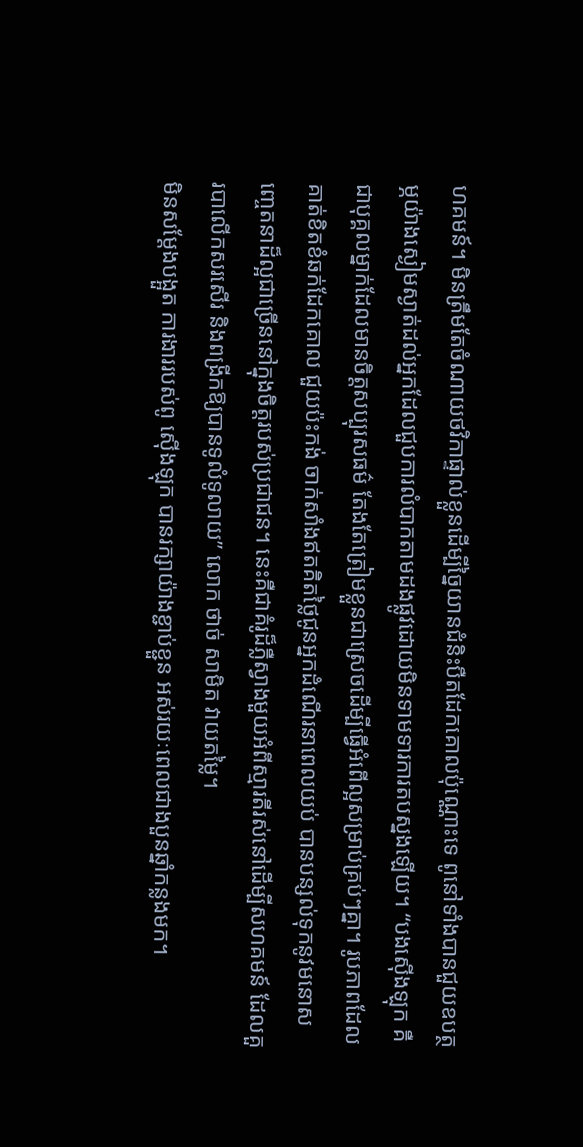ហគមន៍។ មិនត្រឹមតែចំណាយថវិកាផ្ទាល់ខ្លួនដើម្បីច្នៃយានជំនិះបឺតដែកគោលប៉ុណ្ណោះទេ ពូនៅទាំងបានជួយឧបត្ថម្ភយ៉ាងស្ងៀមស្ងាត់ដល់អ្នកដែលជួបការលំបាកតាមដងផ្លូវដោយមិនទាមទារការតបស្នងឡើយ។ “បងស៊ើងឡុក គឺជាបុគ្គលម្នាក់ដែលមានចិត្តសប្បុរសធម៌ តែងតែត្រៀមខ្លួនជាស្រេចដើម្បីធ្វើអំពើល្អសម្រាប់គ្រប់ៗគ្នា។ រូបភាពដែលគាត់ខិតខំឆក់ដែកគោល ជួយប៉ះកង់ ចាក់សាំងឥតគិតថ្លៃជូនអ្នកដំណើរនាពេលយប់ បានបន្សល់ទុកនូវមនោសញ្ចេតនាដ៏ល្អជាច្រើននៅក្នុងចិត្តរបស់ប្រជាជន។ នេះគឺជាគំរូដ៏ភ្លឺស្វាងមួយអំពីស្មារតីរស់នៅដើម្បីសហគមន៍ ដែលគួរបាលើកសរសើរ និងពង្រីកឱ្យបានទូលំទូលាយ” លោក ថាច់ សាមិត វាយតម្លៃ។
មិនសម្ដែងបង្អួត ការងាររបស់ពូ ស៊ើងឡុក បានរក្សាយ៉ាងខ្ជាប់ខ្ជួន អស់រយៈពេលជាងបួនឆ្នាំកន្លងមក។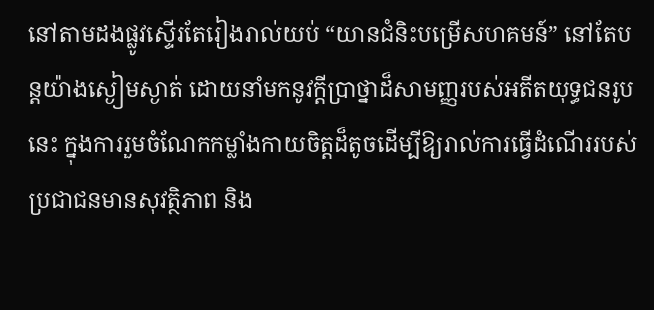នៅតាមដងផ្លូវស្ទើរតែរៀងរាល់យប់ “យានជំនិះបម្រើសហគមន៍” នៅតែបន្តយ៉ាងស្ងៀមស្ងាត់ ដោយនាំមកនូវក្តីប្រាថ្នាដ៏សាមញ្ញរបស់អតីតយុទ្ធជនរូបនេះ ក្នុងការរួមចំណែកកម្លាំងកាយចិត្តដ៏តូចដើម្បីឱ្យរាល់ការធ្វើដំណើររបស់ប្រជាជនមានសុវត្ថិភាព និង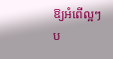ឱ្យអំពើល្អៗប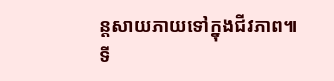ន្តសាយភាយទៅក្នុងជីវភាព៕
ទី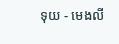ទុយ - មេងលី